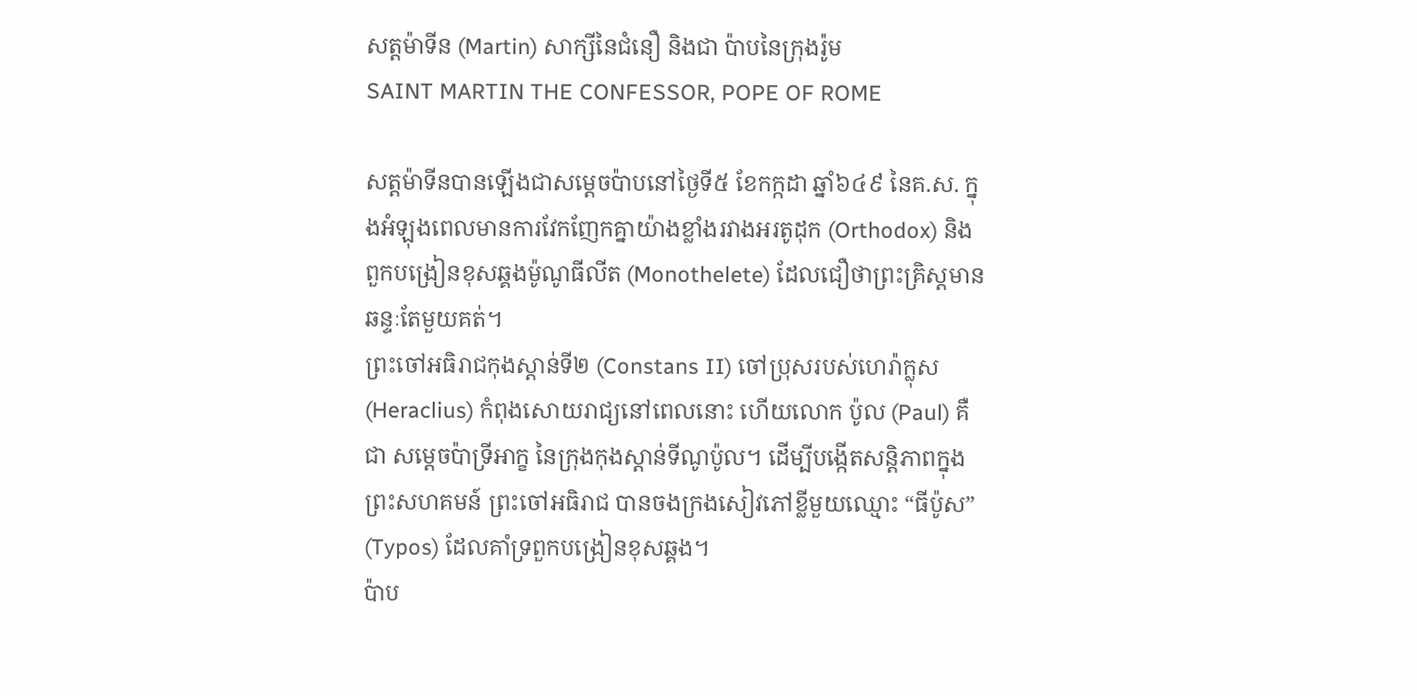សត្តម៉ាទីន (Martin) សាក្សីនៃជំនឿ និងជា ប៉ាបនៃក្រុងរ៉ូម
SAINT MARTIN THE CONFESSOR, POPE OF ROME

សត្តម៉ាទីនបានឡើងជាសម្ដេចប៉ាបនៅថ្ងៃទី៥ ខែកក្កដា ឆ្នាំ៦៤៩ នៃគ.ស. ក្នុងអំឡុងពេលមានការវែកញែកគ្នាយ៉ាងខ្លាំងរវាងអរតូដុក (Orthodox) និងពួកបង្រៀនខុសឆ្គងម៉ូណូធីលីត (Monothelete) ដែលជឿថាព្រះគ្រិស្តមានឆន្ទៈតែមួយគត់។
ព្រះចៅអធិរាជកុងស្តាន់ទី២ (Constans II) ចៅប្រុសរបស់ហេរ៉ាក្លុស (Heraclius) កំពុងសោយរាជ្យនៅពេលនោះ ហើយលោក ប៉ូល (Paul) គឺជា សម្ដេចប៉ាទ្រីអាក្ខ នៃក្រុងកុងស្តាន់ទីណូប៉ូល។ ដើម្បីបង្កើតសន្តិភាពក្នុងព្រះសហគមន៍ ព្រះចៅអធិរាជ បានចងក្រងសៀវភៅខ្លីមួយឈ្មោះ “ធីប៉ូស” (Typos) ដែលគាំទ្រពួកបង្រៀនខុសឆ្គង។
ប៉ាប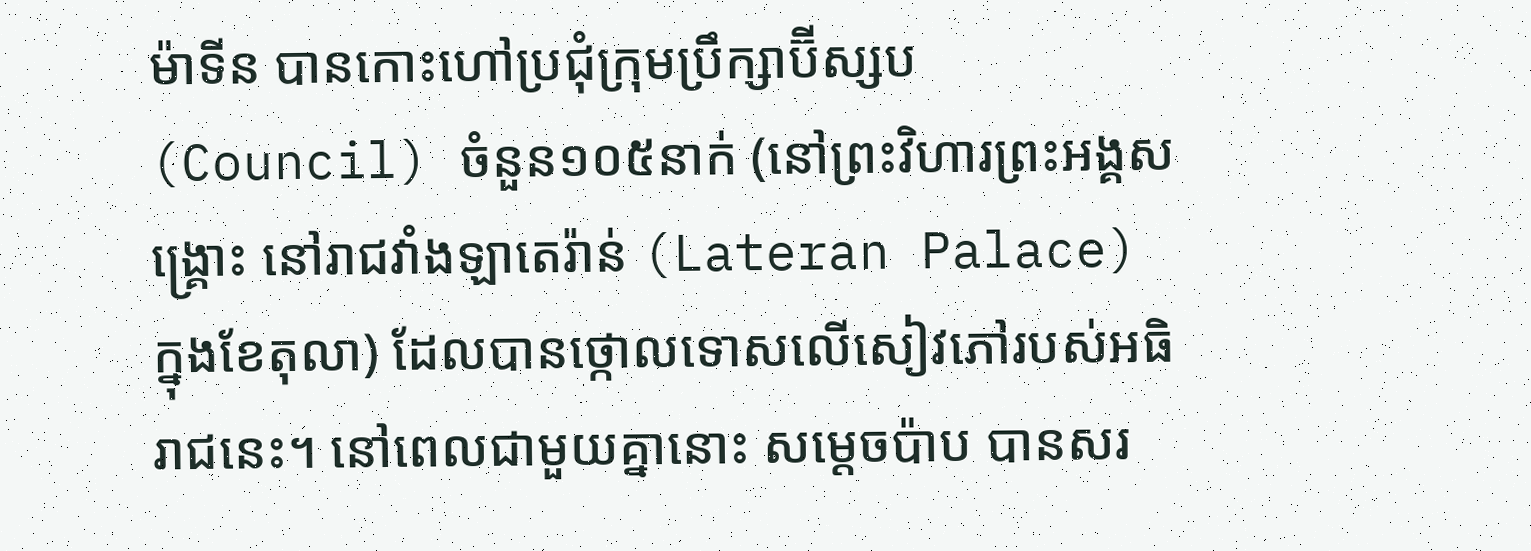ម៉ាទីន បានកោះហៅប្រជុំក្រុមប្រឹក្សាប៊ីស្សប (Council) ចំនួន១០៥នាក់ (នៅព្រះវិហារព្រះអង្គសង្គ្រោះ នៅរាជវាំងឡាតេរ៉ាន់ (Lateran Palace) ក្នុងខែតុលា) ដែលបានថ្កោលទោសលើសៀវភៅរបស់អធិរាជនេះ។ នៅពេលជាមួយគ្នានោះ សម្ដេចប៉ាប បានសរ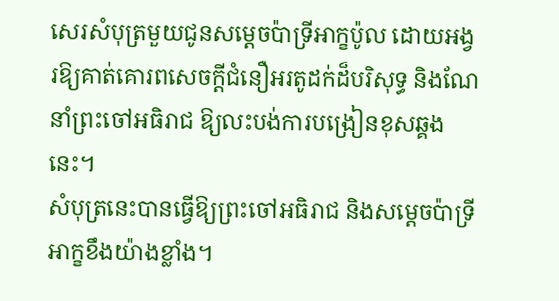សេរសំបុត្រមួយជូនសម្ដេចប៉ាទ្រីអាក្ខប៉ូល ដោយអង្វរឱ្យគាត់គោរពសេចក្តីជំនឿអរតូដក់ដ៏បរិសុទ្ធ និងណែនាំព្រះចៅអធិរាជ ឱ្យលះបង់ការបង្រៀនខុសឆ្គងនេះ។
សំបុត្រនេះបានធ្វើឱ្យព្រះចៅអធិរាជ និងសម្ដេចប៉ាទ្រីអាក្ខខឹងយ៉ាងខ្លាំង។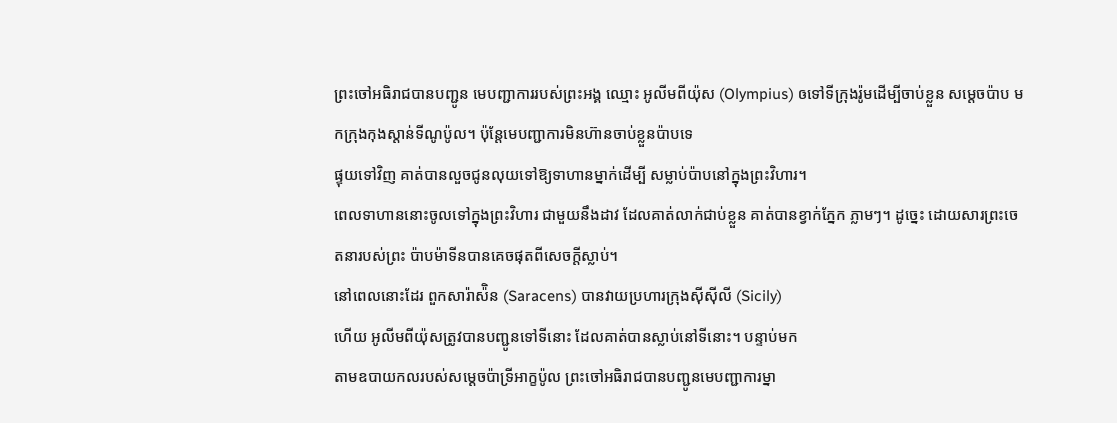ព្រះចៅអធិរាជបានបញ្ជូន មេបញ្ជាការរបស់ព្រះអង្គ ឈ្មោះ អូលីមពីយ៉ុស (Olympius) ឲទៅទីក្រុងរ៉ូមដើម្បីចាប់ខ្លួន សម្តេចប៉ាប មកក្រុងកុងស្តាន់ទីណូប៉ូល។ ប៉ុន្តែមេបញ្ជាការមិនហ៊ានចាប់ខ្លួនប៉ាបទេ
ផ្ទុយទៅវិញ គាត់បានលួចជូនលុយទៅឱ្យទាហានម្នាក់ដើម្បី សម្លាប់ប៉ាបនៅក្នុងព្រះវិហារ។
ពេលទាហាននោះចូលទៅក្នុងព្រះវិហារ ជាមួយនឹងដាវ ដែលគាត់លាក់ជាប់ខ្លួន គាត់បានខ្វាក់ភ្នែក ភ្លាមៗ។ ដូច្នេះ ដោយសារព្រះចេតនារបស់ព្រះ ប៉ាបម៉ាទីនបានគេចផុតពីសេចក្តីស្លាប់។
នៅពេលនោះដែរ ពួកសារ៉ាស៉ិន (Saracens) បានវាយប្រហារក្រុងស៊ីស៊ីលី (Sicily)
ហើយ អូលីមពីយ៉ុសត្រូវបានបញ្ជូនទៅទីនោះ ដែលគាត់បានស្លាប់នៅទីនោះ។ បន្ទាប់មក
តាមឧបាយកលរបស់សម្ដេចប៉ាទ្រីអាក្ខប៉ូល ព្រះចៅអធិរាជបានបញ្ជូនមេបញ្ជាការម្នា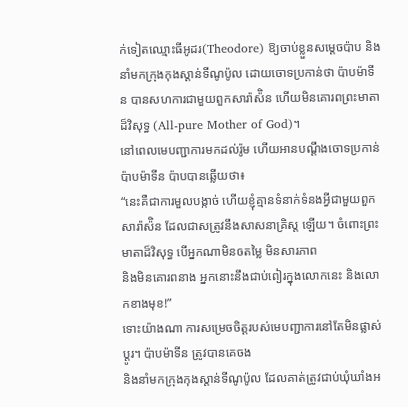ក់ទៀតឈ្មោះធីអូដរ(Theodore) ឱ្យចាប់ខ្លួនសម្តេចប៉ាប និងនាំមកក្រុងកុងស្តាន់ទីណូប៉ូល ដោយចោទប្រកាន់ថា ប៉ាបម៉ាទីន បានសហការជាមួយពួកសារ៉ាស៉ិន ហើយមិនគោរពព្រះមាតាដ៏វិសុទ្ធ (All-pure Mother of God)។
នៅពេលមេបញ្ជាការមកដល់រ៉ូម ហើយអានបណ្តឹងចោទប្រកាន់ប៉ាបម៉ាទីន ប៉ាបបានឆ្លើយថា៖
“នេះគឺជាការមួលបង្កាច់ ហើយខ្ញុំគ្មានទំនាក់ទំនងអ្វីជាមួយពួកសារ៉ាស៉ិន ដែលជាសត្រូវនឹងសាសនាគ្រិស្ត ឡើយ។ ចំពោះព្រះមាតាដ៏វិសុទ្ធ បើអ្នកណាមិនឲតម្លៃ មិនសារភាព
និងមិនគោរពនាង អ្នកនោះនឹងជាប់ពៀរក្នុងលោកនេះ និងលោកខាងមុខ!”
ទោះយ៉ាងណា ការសម្រេចចិត្តរបស់មេបញ្ជាការនៅតែមិនផ្លាស់ប្តូរ។ ប៉ាបម៉ាទីន ត្រូវបានគេចង
និងនាំមកក្រុងកុងស្តាន់ទីណូប៉ូល ដែលគាត់ត្រូវជាប់ឃុំឃាំងអ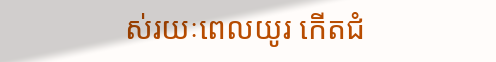ស់រយៈពេលយូរ កើតជំ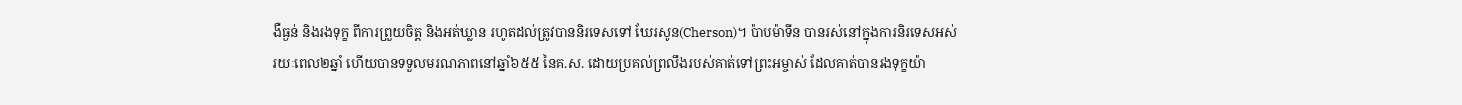ងឺធ្ងន់ និងរងទុក្ខ ពីការព្រួយចិត្ត និងអត់ឃ្លាន រហូតដល់ត្រូវបាននិរទេសទៅ ឃែរសូន(Cherson)។ ប៉ាបម៉ាទីន បានរស់នៅក្នុងការនិរទេសអស់រយៈពេល២ឆ្នាំ ហើយបានទទួលមរណភាពនៅឆ្នាំ៦៥៥ នៃគ.ស. ដោយប្រគល់ព្រលឹងរបស់គាត់ទៅព្រះអម្ចាស់ ដែលគាត់បានរងទុក្ខយ៉ា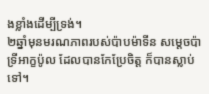ងខ្លាំងដើម្បីទ្រង់។
២ឆ្នាំមុនមរណភាពរបស់ប៉ាបម៉ាទីន សម្ដេចប៉ាទ្រីអាក្ខប៉ូល ដែលបានកែប្រែចិត្ត ក៏បានស្លាប់ទៅ។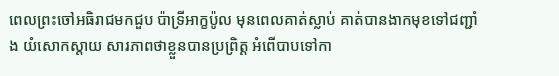ពេលព្រះចៅអធិរាជមកជួប ប៉ាទ្រីអាក្ខប៉ូល មុនពេលគាត់ស្លាប់ គាត់បានងាកមុខទៅជញ្ជាំង យំសោកស្តាយ សារភាពថាខ្លួនបានប្រព្រិត្ត អំពើបាបទៅកា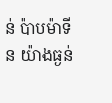ន់ ប៉ាបម៉ាទីន យ៉ាងធ្ងន់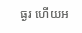ធ្ងរ ហើយអ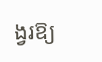ង្វរឱ្យ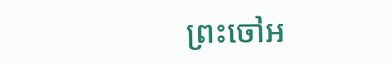ព្រះចៅអ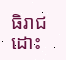ធិរាជដោះ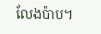លែងប៉ាប។